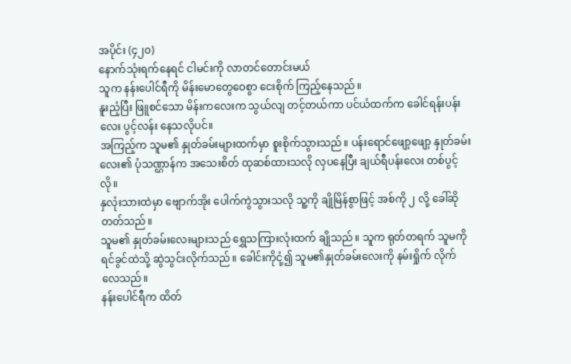အပိုင်း (၄၂၀)
နောက်သုံးရက်နေရင် ငါမင်းကို လာတင်တောင်းမယ်
သူက နန်းပေါင်ရီကို မိန်းမောတွေဝေစွာ ငေးစိုက် ကြည့်နေသည်။
နူးညံ့ပြီး ဖြူစင်သော မိန်းကလေးက သွယ်လျ တင့်တယ်ကာ ပင်ယံထက်က ခေါင်ရန်းပန်းလေး ပွင့်လန်း နေသလိုပင်။
အကြည့်က သူမ၏ နှုတ်ခမ်းများထက်မှာ စူးစိုက်သွားသည်။ ပန်းရောင်ဖျော့ဖျော့ နှုတ်ခမ်းလေး၏ ပုံသဏ္ဌာန်က အသေးစိတ် ထုဆစ်ထားသလို လှပနေပြီး ချယ်ရီပန်းလေး တစ်ပွင့်လို။
နှလုံးသားထဲမှာ ဗျောက်အိုး ပေါက်ကွဲသွားသလို သူ့ကို ချိုမြိန်စွာဖြင့် အစ်ကို ၂ လို့ ခေါ်ဆိုတတ်သည်။
သူမ၏ နှုတ်ခမ်းလေးများသည် ရွှေသကြားလုံးထက် ချိုသည်။ သူက ရုတ်တရက် သူမကို ရင်ခွင်ထဲသို့ ဆွဲသွင်းလိုက်သည်။ ခေါင်းကိုငုံ့၍ သူမ၏နှုတ်ခမ်းလေးကို နမ်းရှိုက် လိုက်လေသည်။
နန်းပေါင်ရီက ထိတ်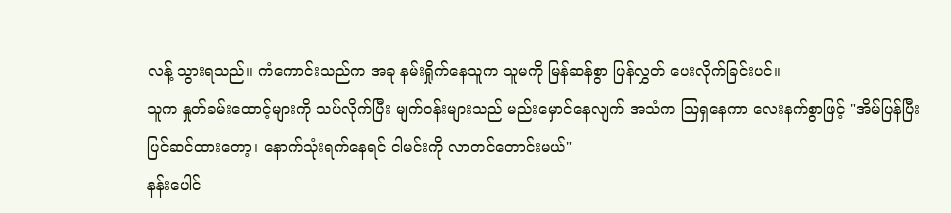လန့် သွားရသည်။ ကံကောင်းသည်က အခု နမ်းရှိုက်နေသူက သူမကို မြန်ဆန်စွာ ပြန်လွှတ် ပေးလိုက်ခြင်းပင်။
သူက နှုတ်ခမ်းထောင့်များကို သပ်လိုက်ပြီး မျက်ဝန်းများသည် မည်းမှောင်နေလျက် အသံက ဩရှနေကာ လေးနက်စွာဖြင့် "အိမ်ပြန်ပြီး ပြင်ဆင်ထားတော့၊ နောက်သုံးရက်နေရင် ငါမင်းကို လာတင်တောင်းမယ်"
နန်းပေါင်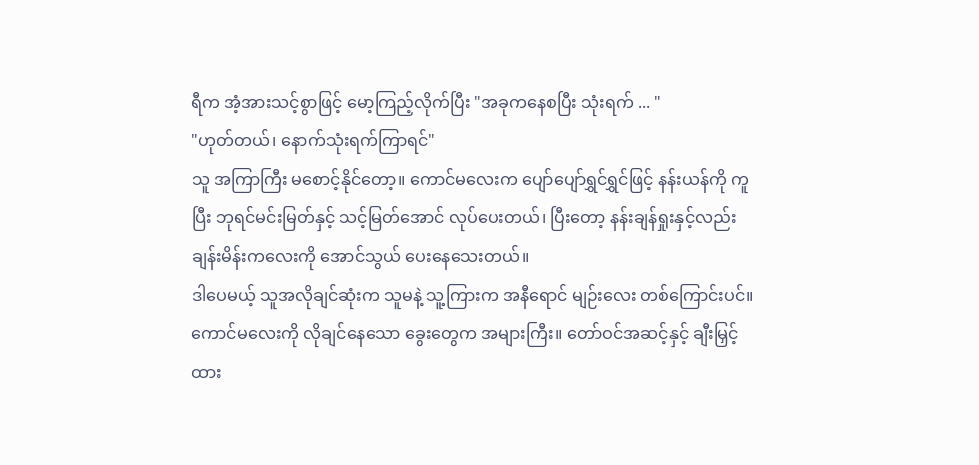ရီက အံ့အားသင့်စွာဖြင့် မော့ကြည့်လိုက်ပြီး "အခုကနေစပြီး သုံးရက် ... "
"ဟုတ်တယ်၊ နောက်သုံးရက်ကြာရင်"
သူ အကြာကြီး မစောင့်နိုင်တော့။ ကောင်မလေးက ပျော်ပျော်ရွှင်ရွှင်ဖြင့် နန်းယန်ကို ကူပြီး ဘုရင်မင်းမြတ်နှင့် သင့်မြတ်အောင် လုပ်ပေးတယ်၊ ပြီးတော့ နန်းချန်ရှုးနှင့်လည်း ချန်းမိန်းကလေးကို အောင်သွယ် ပေးနေသေးတယ်။
ဒါပေမယ့် သူအလိုချင်ဆုံးက သူမနဲ့ သူ့ကြားက အနီရောင် မျဉ်းလေး တစ်ကြောင်းပင်။
ကောင်မလေးကို လိုချင်နေသော ခွေးတွေက အများကြီး။ တော်ဝင်အဆင့်နှင့် ချီးမြှင့်ထား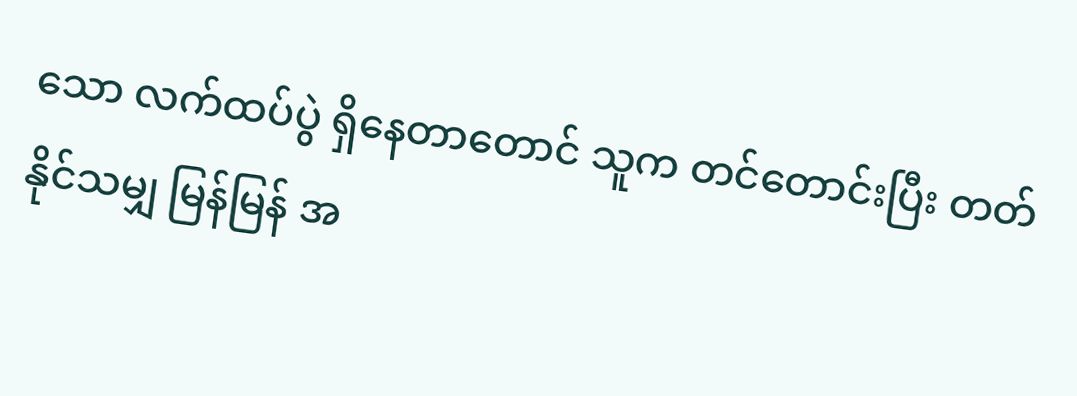သော လက်ထပ်ပွဲ ရှိနေတာတောင် သူက တင်တောင်းပြီး တတ်နိုင်သမျှ မြန်မြန် အ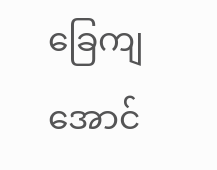ခြေကျအောင်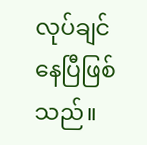လုပ်ချင်နေပြီဖြစ်သည်။